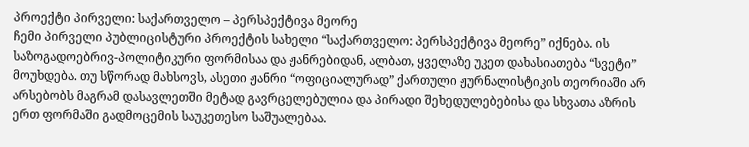პროექტი პირველი: საქართველო – პერსპექტივა მეორე
ჩემი პირველი პუბლიცისტური პროექტის სახელი “საქართველო: პერსპექტივა მეორე” იქნება. ის საზოგადოებრივ-პოლიტიკური ფორმისაა და ჟანრებიდან, ალბათ, ყველაზე უკეთ დახასიათება “სვეტი” მოუხდება. თუ სწორად მახსოვს, ასეთი ჟანრი “ოფიციალურად” ქართული ჟურნალისტიკის თეორიაში არ არსებობს მაგრამ დასავლეთში მეტად გავრცელებულია და პირადი შეხედულებებისა და სხვათა აზრის ერთ ფორმაში გადმოცემის საუკეთესო საშუალებაა.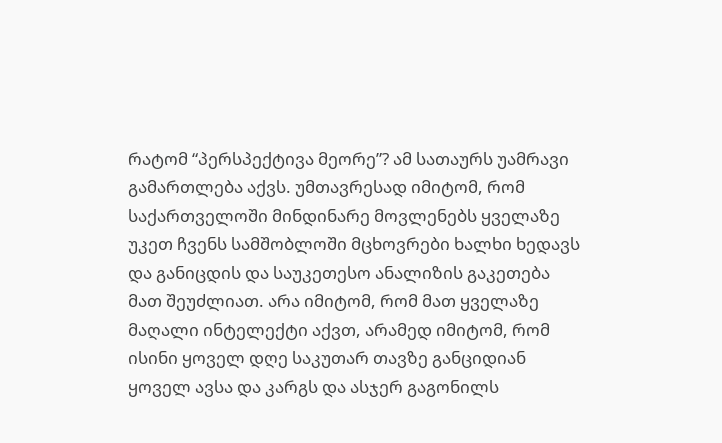რატომ “პერსპექტივა მეორე”? ამ სათაურს უამრავი გამართლება აქვს. უმთავრესად იმიტომ, რომ საქართველოში მინდინარე მოვლენებს ყველაზე უკეთ ჩვენს სამშობლოში მცხოვრები ხალხი ხედავს და განიცდის და საუკეთესო ანალიზის გაკეთება მათ შეუძლიათ. არა იმიტომ, რომ მათ ყველაზე მაღალი ინტელექტი აქვთ, არამედ იმიტომ, რომ ისინი ყოველ დღე საკუთარ თავზე განციდიან ყოველ ავსა და კარგს და ასჯერ გაგონილს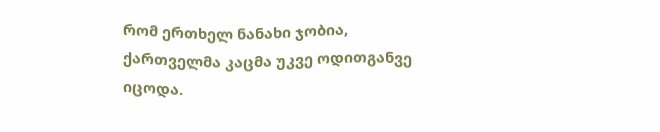რომ ერთხელ ნანახი ჯობია, ქართველმა კაცმა უკვე ოდითგანვე იცოდა.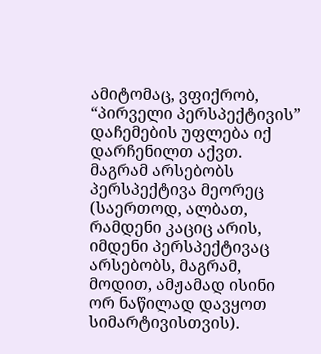ამიტომაც, ვფიქრობ, “პირველი პერსპექტივის” დაჩემების უფლება იქ დარჩენილთ აქვთ.
მაგრამ არსებობს პერსპექტივა მეორეც (საერთოდ, ალბათ, რამდენი კაციც არის, იმდენი პერსპექტივაც არსებობს, მაგრამ, მოდით, ამჟამად ისინი ორ ნაწილად დავყოთ სიმარტივისთვის).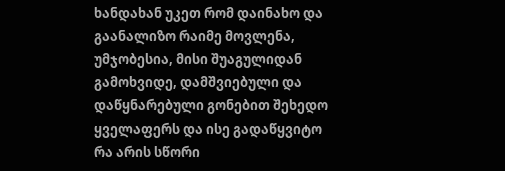ხანდახან უკეთ რომ დაინახო და გაანალიზო რაიმე მოვლენა, უმჯობესია, მისი შუაგულიდან გამოხვიდე, დამშვიებული და დაწყნარებული გონებით შეხედო ყველაფერს და ისე გადაწყვიტო რა არის სწორი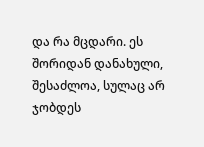და რა მცდარი. ეს შორიდან დანახული, შესაძლოა, სულაც არ ჯობდეს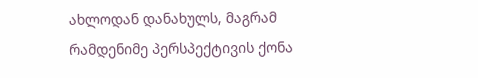ახლოდან დანახულს, მაგრამ რამდენიმე პერსპექტივის ქონა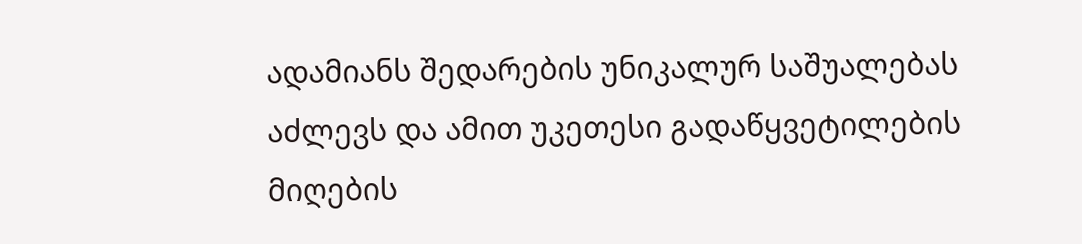ადამიანს შედარების უნიკალურ საშუალებას აძლევს და ამით უკეთესი გადაწყვეტილების მიღების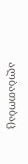ალბათობაც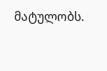მატულობს.